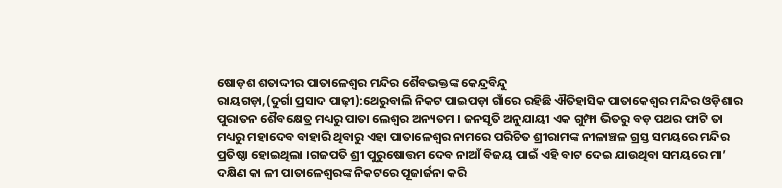ଷୋଡ଼ଶ ଶତାଦ୍ଦୀର ପାତାଳେଶ୍ବର ମନ୍ଦିର ଶୈବଭକ୍ତଙ୍କ କେନ୍ଦ୍ରବିନ୍ଦୁ
ରାୟଗଡ଼ା,(ଦୁର୍ଗା ପ୍ରସାଦ ପାଢ଼ୀ):ଥେରୁବାଲି ନିକଟ ପାଇପଡ଼ା ଗାଁରେ ରହିଛି ଐତିହାସିକ ପାତାକେଶ୍ବର ମନ୍ଦିର ଓଡ଼ିଶାର ପୁରାତନ ଶୈବକ୍ଷେତ୍ର ମଧ୍ୟରୁ ପାତା ଲେଶ୍ବର ଅନ୍ୟତମ । ଜନସୃତି ଅନୁଯାୟୀ ଏକ ଗୁମ୍ଫା ଭିତରୁ ବଡ଼ ପଥର ଫାଟି ତା ମଧ୍ୟରୁ ମହାଦେବ ବାହାରି ଥିବାରୁ ଏହା ପାତାଳେଶ୍ବର ନାମରେ ପରିଚିତ ଶ୍ରୀରାମଙ୍କ ନୀଳାଞ୍ଚଳ ଗ୍ରସ୍ତ ସମୟରେ ମନ୍ଦିର ପ୍ରତିଷ୍ଠା ହୋଇଥିଲା ।ଗଜପତି ଶ୍ରୀ ପୁରୁଷୋତ୍ତମ ଦେବ ନାଆଁ ବିଜୟ ପାଇଁ ଏହି ବାଟ ଦେଇ ଯାଉଥିବା ସମୟରେ ମା’ ଦକ୍ଷିଣ କା ଳୀ ପାତାଳେଶ୍ବରଙ୍କ ନିକଟରେ ପୂଜାର୍ଜନା କରି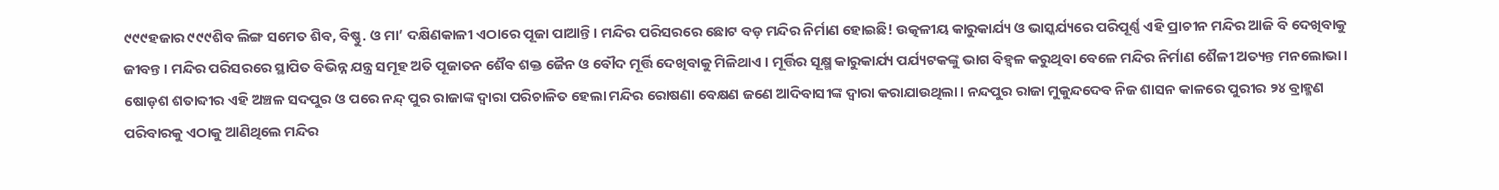୯୯୯ହଜାର ୯୯୯ଶିବ ଲିଙ୍ଗ ସମେତ ଶିବ, ବିଷ୍ଣୁ. ଓ ମା’ ଦକ୍ଷିଣକାଳୀ ଏଠାରେ ପୂଜା ପାଆନ୍ତି। ମନ୍ଦିର ପରିସରରେ ଛୋଟ ବଡ଼ ମନ୍ଦିର ନିର୍ମାଣ ହୋଇଛି! ଉତ୍କଳୀୟ କାରୁକାର୍ଯ୍ୟ ଓ ଭାସ୍କର୍ଯ୍ୟରେ ପରିପୂର୍ଣ୍ଣ ଏହି ପ୍ରାଚୀନ ମନ୍ଦିର ଆଜି ବି ଦେଖିବାକୁ ଜୀବନ୍ତ । ମନ୍ଦିର ପରିସରରେ ସ୍ଥାପିତ ବିଭିନ୍ନ ଯନ୍ତ୍ର ସମୂହ ଅତି ପୂଜାତନ ଶୈବ ଶକ୍ତ ଜୈନ ଓ ବୌଦ ମୂର୍ତ୍ତି ଦେଖିବାକୁ ମିଳିଥାଏ । ମୂର୍ତ୍ତିର ସୂକ୍ଷ୍ମ କାରୁକାର୍ଯ୍ୟ ପର୍ଯ୍ୟଟକଙ୍କୁ ଭାଗ ବିହ୍ବଳ କରୁଥିବା ବେଳେ ମନ୍ଦିର ନିର୍ମାଣ ଶୈଳୀ ଅତ୍ୟନ୍ତ ମନଲୋଭା। ଷୋଡ଼ଶ ଶତାବ୍ଦୀର ଏହି ଅଞ୍ଚଳ ସଦପୁର ଓ ପରେ ନନ୍ଦ୍ ପୁର ରାଜାଙ୍କ ଦ୍ବାରା ପରିଚାଳିତ ହେଲା ମନ୍ଦିର ରୋଷଣା ବେକ୍ଷଣ ଜଣେ ଆଦିବାସୀଙ୍କ ଦ୍ଵାରା କରାଯାଉଥିଲା। ନନ୍ଦପୁର ରାଜା ମୁକୁନ୍ଦଦେବ ନିଜ ଶାସନ କାଳରେ ପୁରୀର ୨୪ ବ୍ରାହ୍ମଣ ପରିବାରକୁ ଏଠାକୁ ଆଣିଥିଲେ ମନ୍ଦିର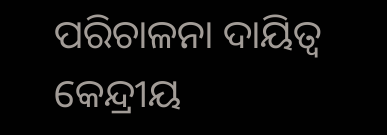ପରିଚାଳନା ଦାୟିତ୍ଵ କେନ୍ଦ୍ରୀୟ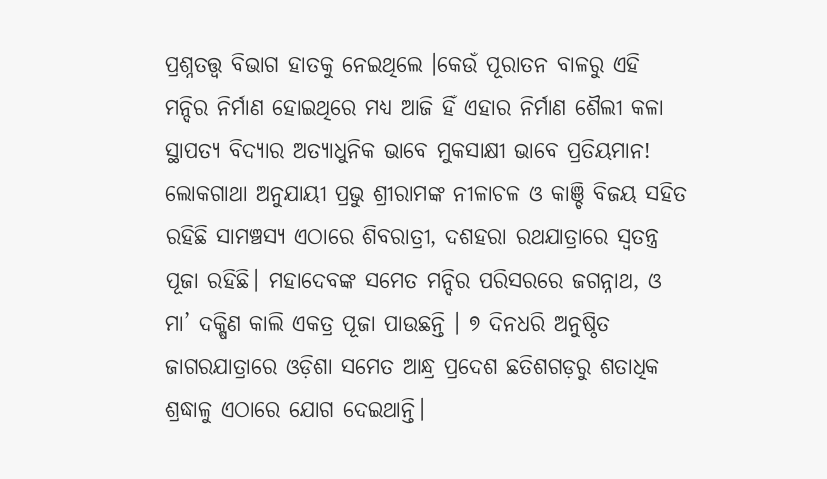ପ୍ରଶ୍ନତତ୍ତ୍ଵ ବିଭାଗ ହାତକୁ ନେଇଥିଲେ ।କେଉଁ ପୂରାତନ ବାଳରୁ ଏହି ମନ୍ଦିର ନିର୍ମାଣ ହୋଇଥିରେ ମଧ୍ୟ ଆଜି ହିଁ ଏହାର ନିର୍ମାଣ ଶୈଲୀ କଳା ସ୍ଥାପତ୍ୟ ବିଦ୍ୟାର ଅତ୍ୟାଧୁନିକ ଭାବେ ମୁକସାକ୍ଷୀ ଭାବେ ପ୍ରତିୟମାନ! ଲୋକଗାଥା ଅନୁଯାୟୀ ପ୍ରଭୁ ଶ୍ରୀରାମଙ୍କ ନୀଳାଚଳ ଓ କାଞ୍ଚି ବିଜୟ ସହିତ ରହିଛି ସାମଞ୍ଚସ୍ୟ ଏଠାରେ ଶିବରାତ୍ରୀ, ଦଶହରା ରଥଯାତ୍ରାରେ ସ୍ଵତନ୍ତ୍ର ପୂଜା ରହିଛି। ମହାଦେବଙ୍କ ସମେତ ମନ୍ଦିର ପରିସରରେ ଜଗନ୍ନାଥ, ଓ ମା’ ଦକ୍ଷିଣ କାଲି ଏକତ୍ର ପୂଜା ପାଉଛନ୍ତି । ୭ ଦିନଧରି ଅନୁଷ୍ଠିତ ଜାଗରଯାତ୍ରାରେ ଓଡ଼ିଶା ସମେତ ଆନ୍ଧ୍ର ପ୍ରଦେଶ ଛତିଶଗଡ଼ରୁ ଶତାଧିକ ଶ୍ରଦ୍ଧାଳୁ ଏଠାରେ ଯୋଗ ଦେଇଥାନ୍ତି।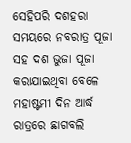ସେହିପରି ଦଶହରା ସମୟରେ ନବରାତ୍ର ପୂଜା ସହ ଦଶ ଭୁଜା ପୂଜା କରାଯାଇଥିବା ବେଳେ ମହାଷ୍ଟମୀ ଦିନ ଆର୍ଦ୍ଧ ରାତ୍ରରେ ଛାଗବଲି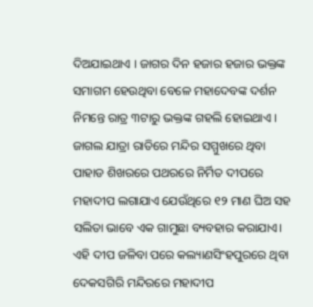ଦିଅଯାଇଥାଏ । ଜାଗର ଦିନ ହଜାର ହଜାର ଭକ୍ତଙ୍କ ସମାଗମ ହେଉଥିବା ବେଳେ ମହାଦେବଙ୍କ ଦର୍ଶନ ନିମନ୍ତେ ରାତ୍ର ୩ଟାରୁ ଭକ୍ତଙ୍କ ଗହଲି ହୋଇଥାଏ । ଜାଗଲ ଯାତ୍ରା ରାତିରେ ମନ୍ଦିର ସମ୍ମୁଖରେ ଥିବା ପାହାଡ ଶିଖରରେ ପଥରରେ ନିର୍ମିତ ଦୀପରେ ମହାଦୀପ ଲଗାଯାଏ ଯେଉଁଥିରେ ୧୨ ମାଣ ଘିଅ ସହ ସଲିତା ଭାବେ ଏକ ଗାମୁଛା ବ୍ୟବହାର କରାଯାଏ। ଏହି ଦୀପ ଜଳିବା ପରେ କଲ୍ୟାଣସିଂହପୁରରେ ଥିବା ଦେକସଗିରି ମନ୍ଦିରରେ ମହାଦୀପ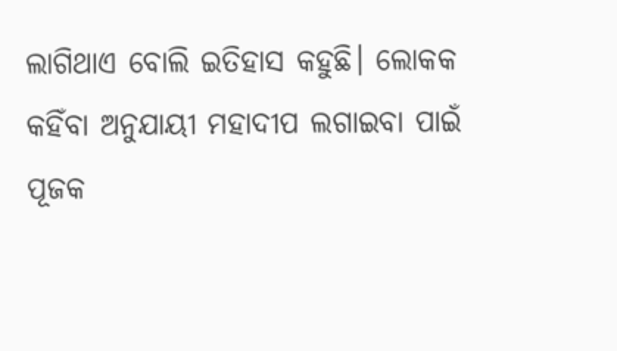ଲାଗିଥାଏ ବୋଲି ଇତିହାସ କହୁଛି। ଲୋକକ କହିଁବା ଅନୁଯାୟୀ ମହାଦୀପ ଲଗାଇବା ପାଇଁ ପୂଜକ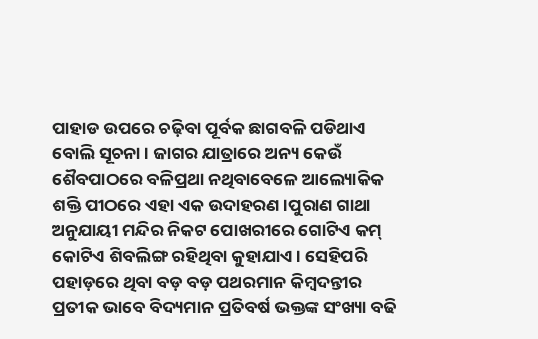ପାହାଡ ଉପରେ ଚଢ଼ିବା ପୂର୍ବକ ଛାଗବଳି ପଡିଥାଏ ବୋଲି ସୂଚନା । ଜାଗର ଯାତ୍ରାରେ ଅନ୍ୟ କେଉଁ ଶୈବପାଠରେ ବଳିପ୍ରଥା ନଥିବାବେଳେ ଆଲ୍ୟୋକିକ ଶକ୍ତି ପୀଠରେ ଏହା ଏକ ଉଦାହରଣ।ପୁରାଣ ଗାଥା ଅନୁଯାୟୀ ମନ୍ଦିର ନିକଟ ପୋଖରୀରେ ଗୋଟିଏ କମ୍ କୋଟିଏ ଶିବଲିଙ୍ଗ ରହିଥିବା କୁହାଯାଏ। ସେହିପରି ପହାଡ଼ରେ ଥିବା ବଡ଼ ବଡ଼ ପଥରମାନ କିମ୍ବଦନ୍ତୀର ପ୍ରତୀକ ଭାବେ ବିଦ୍ୟମାନ ପ୍ରତିବର୍ଷ ଭକ୍ତଙ୍କ ସଂଖ୍ୟା ବଢି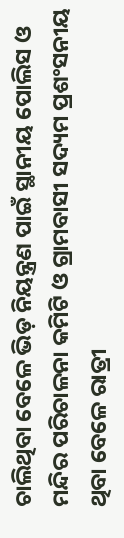ଚାଲିଥିବା ବେଳେ ଭିଡ଼ ନିୟନ୍ତ୍ରଣ ପାଇଁ ସ୍ଥାନୀୟ ପୋଲିସ ଓ ମନ୍ଦିର ପରିଚାଳନା କମିଟି ଓ ଗ୍ରାମବାସୀ ସଦ୍ୟମ ପ୍ରଶଂସନୀୟ ଥିବା ବେଳେ ରାତ୍ରୀ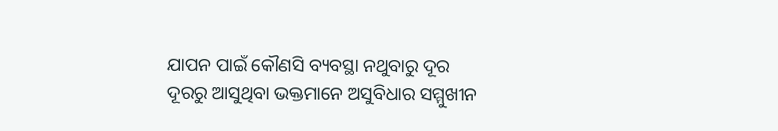ଯାପନ ପାଇଁ କୌଣସି ବ୍ୟବସ୍ଥା ନଥୁବାରୁ ଦୂର ଦୂରରୁ ଆସୁଥିବା ଭକ୍ତମାନେ ଅସୁବିଧାର ସମ୍ମୁଖୀନ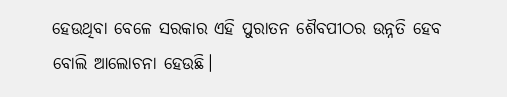ହେଉଥିବା ବେଳେ ସରକାର ଏହି ପୁରାତନ ଶୈବପୀଠର ଉନ୍ନତି ହେବ ବୋଲି ଆଲୋଚନା ହେଉଛି।